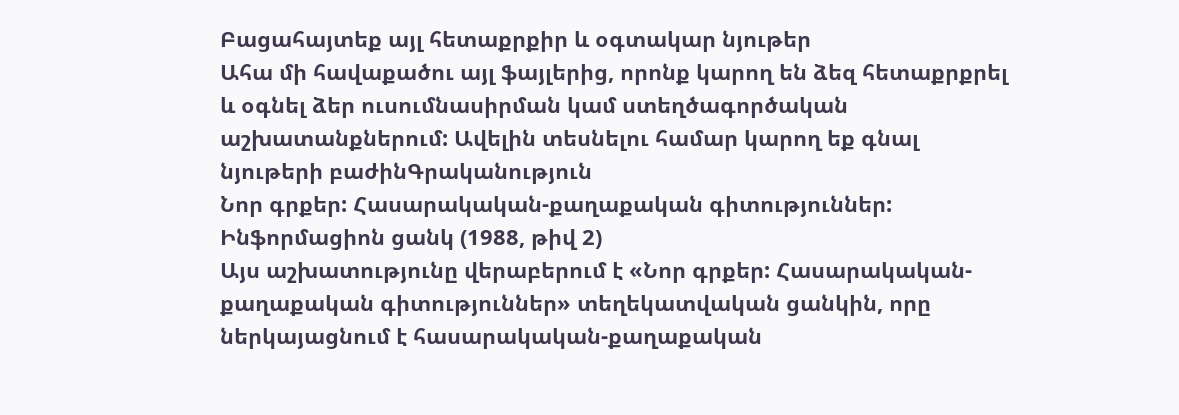Բացահայտեք այլ հետաքրքիր և օգտակար նյութեր
Ահա մի հավաքածու այլ ֆայլերից, որոնք կարող են ձեզ հետաքրքրել և օգնել ձեր ուսումնասիրման կամ ստեղծագործական աշխատանքներում: Ավելին տեսնելու համար կարող եք գնալ նյութերի բաժինԳրականություն
Նոր գրքեր: Հասարակական-քաղաքական գիտություններ: Ինֆորմացիոն ցանկ (1988, թիվ 2)
Այս աշխատությունը վերաբերում է «Նոր գրքեր: Հասարակական-քաղաքական գիտություններ» տեղեկատվական ցանկին, որը ներկայացնում է հասարակական-քաղաքական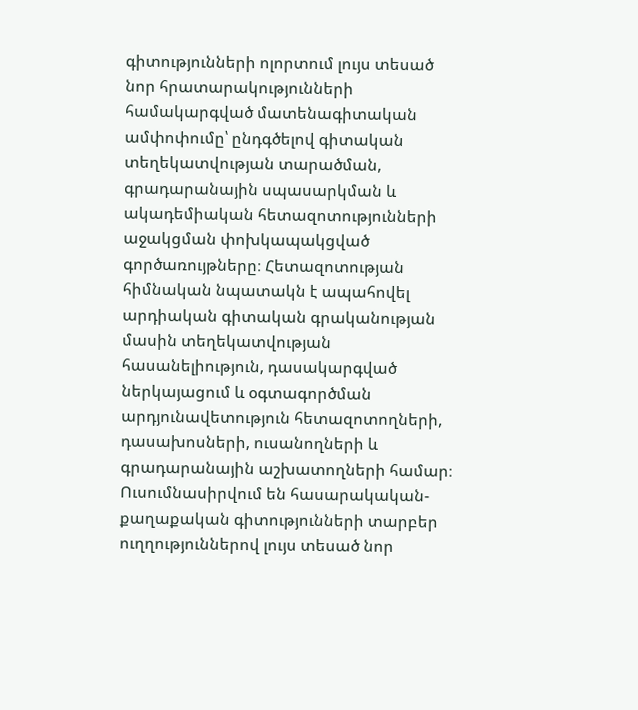գիտությունների ոլորտում լույս տեսած նոր հրատարակությունների համակարգված մատենագիտական ամփոփումը՝ ընդգծելով գիտական տեղեկատվության տարածման, գրադարանային սպասարկման և ակադեմիական հետազոտությունների աջակցման փոխկապակցված գործառույթները։ Հետազոտության հիմնական նպատակն է ապահովել արդիական գիտական գրականության մասին տեղեկատվության հասանելիություն, դասակարգված ներկայացում և օգտագործման արդյունավետություն հետազոտողների, դասախոսների, ուսանողների և գրադարանային աշխատողների համար։ Ուսումնասիրվում են հասարակական-քաղաքական գիտությունների տարբեր ուղղություններով լույս տեսած նոր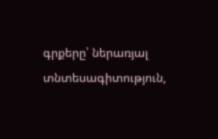գրքերը՝ ներառյալ տնտեսագիտություն,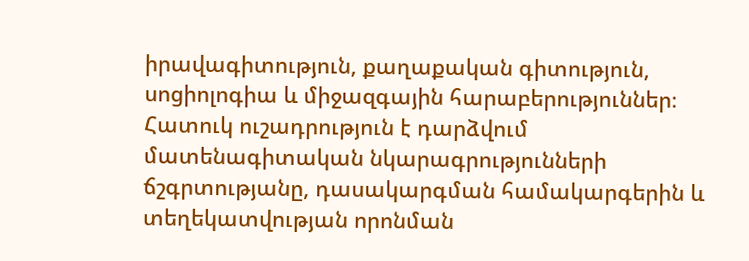իրավագիտություն, քաղաքական գիտություն, սոցիոլոգիա և միջազգային հարաբերություններ։ Հատուկ ուշադրություն է դարձվում մատենագիտական նկարագրությունների ճշգրտությանը, դասակարգման համակարգերին և տեղեկատվության որոնման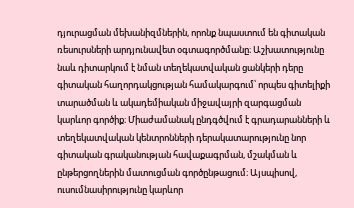դյուրացման մեխանիզմներին, որոնք նպաստում են գիտական ռեսուրսների արդյունավետ օգտագործմանը։ Աշխատությունը նաև դիտարկում է նման տեղեկատվական ցանկերի դերը գիտական հաղորդակցության համակարգում՝ որպես գիտելիքի տարածման և ակադեմիական միջավայրի զարգացման կարևոր գործիք։ Միաժամանակ ընդգծվում է գրադարանների և տեղեկատվական կենտրոնների դերակատարությունը նոր գիտական գրականության հավաքագրման, մշակման և ընթերցողներին մատուցման գործընթացում։ Այսպիսով, ուսումնասիրությունը կարևոր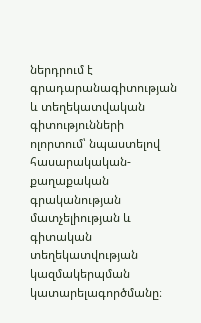ներդրում է գրադարանագիտության և տեղեկատվական գիտությունների ոլորտում՝ նպաստելով հասարակական-քաղաքական գրականության մատչելիության և գիտական տեղեկատվության կազմակերպման կատարելագործմանը։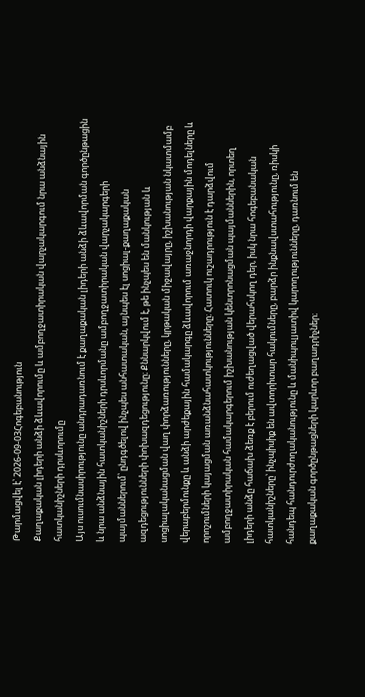Թարմացվել է՝ 2026-09-03Հոգեբանություն
Քաղաքական լիդերի անձի ձևավորումը և ամբողջատիրական վարչակարգում նրա անձնային հատկանիշների դրսևորումը
Այս ուսումնասիրությունը անդրադառնում է քաղաքական լիդերի անձի ձևավորման գործընթացին և նրա անձնային հատկանիշների դրսևորմանը ամբողջատիրական վարչակարգերի պայմաններում՝ ընդգծելով ինչպես անհատական, այնպես էլ սոցիալ-քաղաքական ազդեցությունների փոխազդեցությունը։ Քննարկվում է, թե ինչպես են մանկության և սոցիալականացման վաղ փորձառությունները, կրթական միջավայրը, իշխանության նկատմամբ վերաբերմունքը և անձի արժեքային համակարգը ձևավորում առաջնորդի վարքային մոդելները և որոշումների կայացման առանձնահատկությունները։ Հատուկ ուշադրություն է դարձվում ամբողջատիրական համակարգերում իշխանության կենտրոնացման պայմաններին, որտեղ լիդերի անձը հաճախ ձեռք է բերում ուժեղացված վերահսկող դեր, իսկ նրա հոգեբանական հատկանիշները՝ ինչպիսիք են ավտորիտար հակումները, բարձր ինքնավստահությունը, ռիսկի հանդեպ հանդուրժողականությունը և մանիպուլյատիվ կարողությունները, դառնում են քաղաքական գործընթացների կարևոր բաղադրիչներ։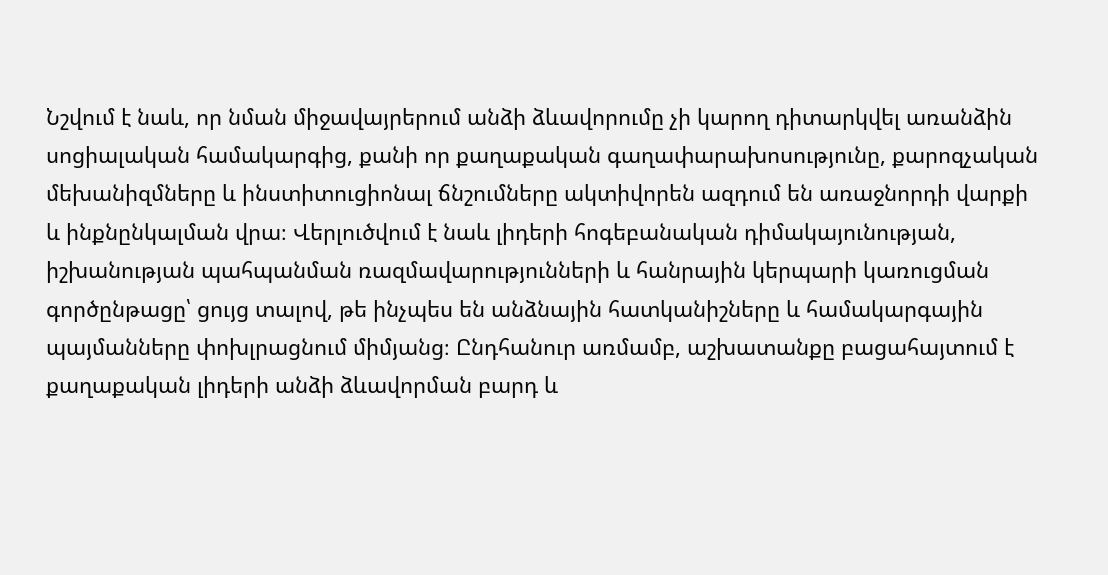Նշվում է նաև, որ նման միջավայրերում անձի ձևավորումը չի կարող դիտարկվել առանձին սոցիալական համակարգից, քանի որ քաղաքական գաղափարախոսությունը, քարոզչական մեխանիզմները և ինստիտուցիոնալ ճնշումները ակտիվորեն ազդում են առաջնորդի վարքի և ինքնընկալման վրա։ Վերլուծվում է նաև լիդերի հոգեբանական դիմակայունության, իշխանության պահպանման ռազմավարությունների և հանրային կերպարի կառուցման գործընթացը՝ ցույց տալով, թե ինչպես են անձնային հատկանիշները և համակարգային պայմանները փոխլրացնում միմյանց։ Ընդհանուր առմամբ, աշխատանքը բացահայտում է քաղաքական լիդերի անձի ձևավորման բարդ և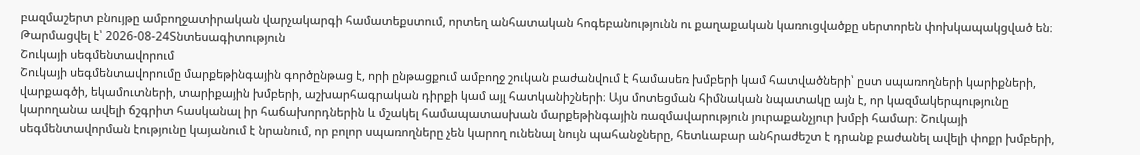բազմաշերտ բնույթը ամբողջատիրական վարչակարգի համատեքստում, որտեղ անհատական հոգեբանությունն ու քաղաքական կառուցվածքը սերտորեն փոխկապակցված են։
Թարմացվել է՝ 2026-08-24Տնտեսագիտություն
Շուկայի սեգմենտավորում
Շուկայի սեգմենտավորումը մարքեթինգային գործընթաց է, որի ընթացքում ամբողջ շուկան բաժանվում է համասեռ խմբերի կամ հատվածների՝ ըստ սպառողների կարիքների, վարքագծի, եկամուտների, տարիքային խմբերի, աշխարհագրական դիրքի կամ այլ հատկանիշների։ Այս մոտեցման հիմնական նպատակը այն է, որ կազմակերպությունը կարողանա ավելի ճշգրիտ հասկանալ իր հաճախորդներին և մշակել համապատասխան մարքեթինգային ռազմավարություն յուրաքանչյուր խմբի համար։ Շուկայի սեգմենտավորման էությունը կայանում է նրանում, որ բոլոր սպառողները չեն կարող ունենալ նույն պահանջները, հետևաբար անհրաժեշտ է դրանք բաժանել ավելի փոքր խմբերի,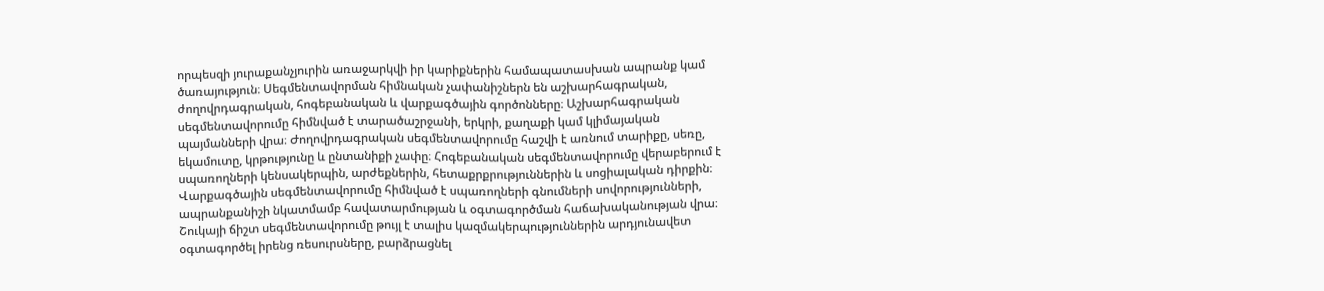որպեսզի յուրաքանչյուրին առաջարկվի իր կարիքներին համապատասխան ապրանք կամ ծառայություն։ Սեգմենտավորման հիմնական չափանիշներն են աշխարհագրական, ժողովրդագրական, հոգեբանական և վարքագծային գործոնները։ Աշխարհագրական սեգմենտավորումը հիմնված է տարածաշրջանի, երկրի, քաղաքի կամ կլիմայական պայմանների վրա։ Ժողովրդագրական սեգմենտավորումը հաշվի է առնում տարիքը, սեռը, եկամուտը, կրթությունը և ընտանիքի չափը։ Հոգեբանական սեգմենտավորումը վերաբերում է սպառողների կենսակերպին, արժեքներին, հետաքրքրություններին և սոցիալական դիրքին։ Վարքագծային սեգմենտավորումը հիմնված է սպառողների գնումների սովորությունների, ապրանքանիշի նկատմամբ հավատարմության և օգտագործման հաճախականության վրա։ Շուկայի ճիշտ սեգմենտավորումը թույլ է տալիս կազմակերպություններին արդյունավետ օգտագործել իրենց ռեսուրսները, բարձրացնել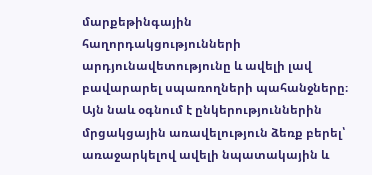մարքեթինգային հաղորդակցությունների արդյունավետությունը և ավելի լավ բավարարել սպառողների պահանջները։ Այն նաև օգնում է ընկերություններին մրցակցային առավելություն ձեռք բերել՝ առաջարկելով ավելի նպատակային և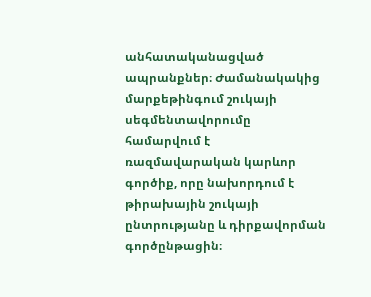անհատականացված ապրանքներ։ Ժամանակակից մարքեթինգում շուկայի սեգմենտավորումը համարվում է ռազմավարական կարևոր գործիք, որը նախորդում է թիրախային շուկայի ընտրությանը և դիրքավորման գործընթացին։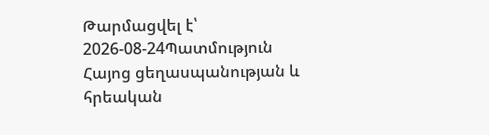Թարմացվել է՝ 2026-08-24Պատմություն
Հայոց ցեղասպանության և հրեական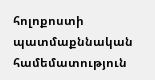հոլոքոստի պատմաքննական համեմատություն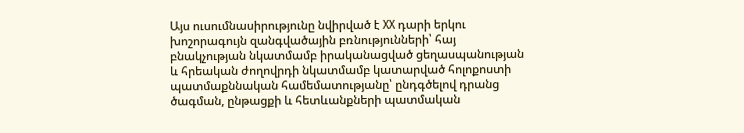Այս ուսումնասիրությունը նվիրված է XX դարի երկու խոշորագույն զանգվածային բռնությունների՝ հայ բնակչության նկատմամբ իրականացված ցեղասպանության և հրեական ժողովրդի նկատմամբ կատարված հոլոքոստի պատմաքննական համեմատությանը՝ ընդգծելով դրանց ծագման, ընթացքի և հետևանքների պատմական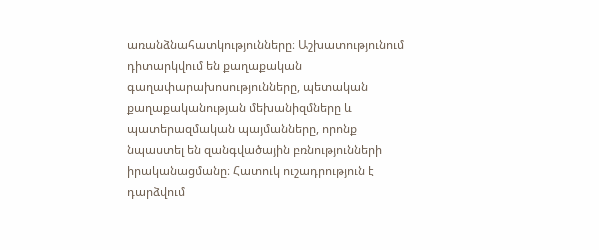առանձնահատկությունները։ Աշխատությունում դիտարկվում են քաղաքական գաղափարախոսությունները, պետական քաղաքականության մեխանիզմները և պատերազմական պայմանները, որոնք նպաստել են զանգվածային բռնությունների իրականացմանը։ Հատուկ ուշադրություն է դարձվում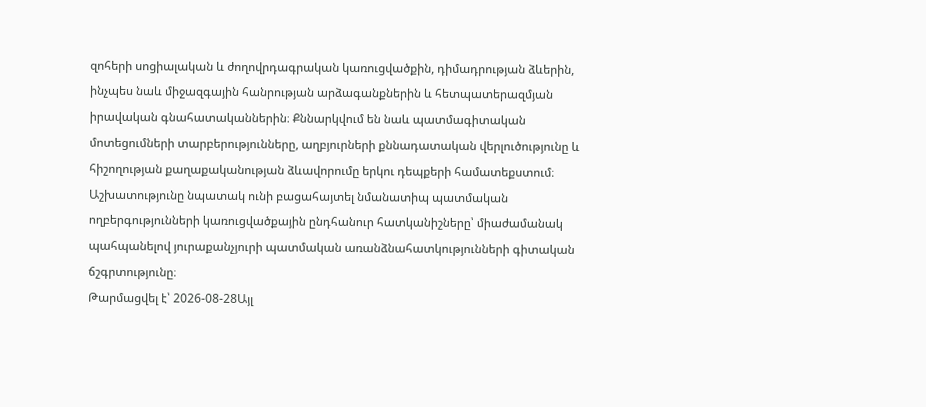զոհերի սոցիալական և ժողովրդագրական կառուցվածքին, դիմադրության ձևերին, ինչպես նաև միջազգային հանրության արձագանքներին և հետպատերազմյան իրավական գնահատականներին։ Քննարկվում են նաև պատմագիտական մոտեցումների տարբերությունները, աղբյուրների քննադատական վերլուծությունը և հիշողության քաղաքականության ձևավորումը երկու դեպքերի համատեքստում։ Աշխատությունը նպատակ ունի բացահայտել նմանատիպ պատմական ողբերգությունների կառուցվածքային ընդհանուր հատկանիշները՝ միաժամանակ պահպանելով յուրաքանչյուրի պատմական առանձնահատկությունների գիտական ճշգրտությունը։
Թարմացվել է՝ 2026-08-28Այլ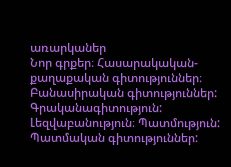առարկաներ
Նոր գրքեր։ Հասարակական-քաղաքական գիտություններ։ Բանասիրական գիտություններ: Գրականագիտություն: Լեզվաբանություն։ Պատմություն: Պատմական գիտություններ: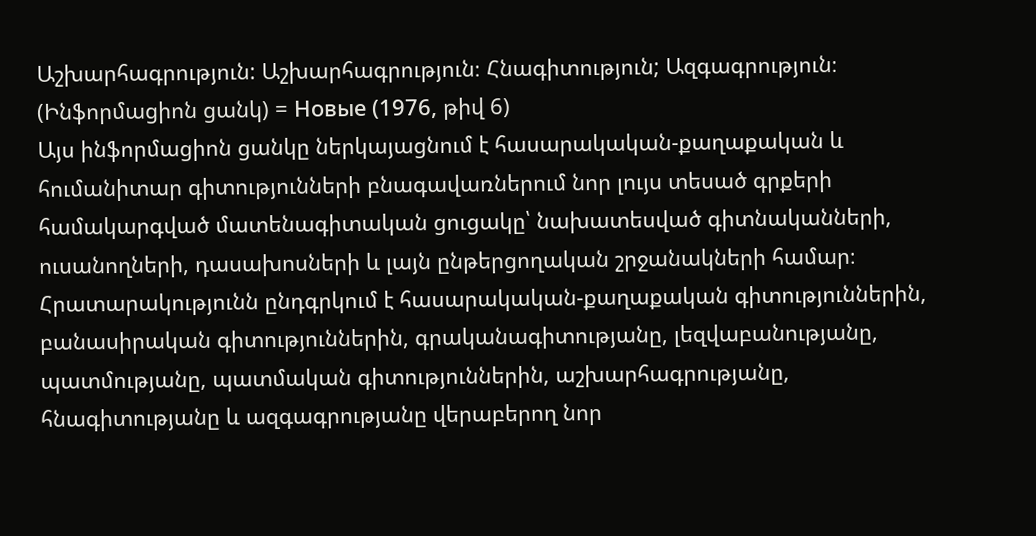Աշխարհագրություն: Աշխարհագրություն։ Հնագիտություն; Ազգագրություն։ (Ինֆորմացիոն ցանկ) = Новые (1976, թիվ 6)
Այս ինֆորմացիոն ցանկը ներկայացնում է հասարակական-քաղաքական և հումանիտար գիտությունների բնագավառներում նոր լույս տեսած գրքերի համակարգված մատենագիտական ցուցակը՝ նախատեսված գիտնականների, ուսանողների, դասախոսների և լայն ընթերցողական շրջանակների համար։ Հրատարակությունն ընդգրկում է հասարակական-քաղաքական գիտություններին, բանասիրական գիտություններին, գրականագիտությանը, լեզվաբանությանը, պատմությանը, պատմական գիտություններին, աշխարհագրությանը, հնագիտությանը և ազգագրությանը վերաբերող նոր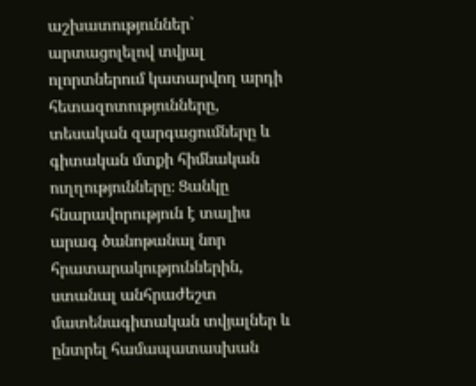աշխատություններ՝ արտացոլելով տվյալ ոլորտներում կատարվող արդի հետազոտությունները, տեսական զարգացումները և գիտական մտքի հիմնական ուղղությունները։ Ցանկը հնարավորություն է տալիս արագ ծանոթանալ նոր հրատարակություններին, ստանալ անհրաժեշտ մատենագիտական տվյալներ և ընտրել համապատասխան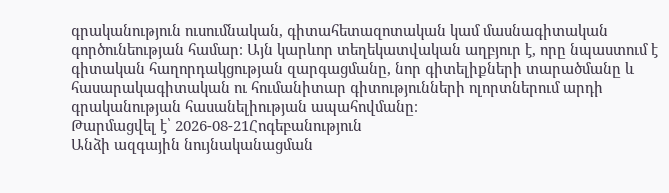գրականություն ուսումնական, գիտահետազոտական կամ մասնագիտական գործունեության համար։ Այն կարևոր տեղեկատվական աղբյուր է, որը նպաստում է գիտական հաղորդակցության զարգացմանը, նոր գիտելիքների տարածմանը և հասարակագիտական ու հումանիտար գիտությունների ոլորտներում արդի գրականության հասանելիության ապահովմանը։
Թարմացվել է՝ 2026-08-21Հոգեբանություն
Անձի ազգային նույնականացման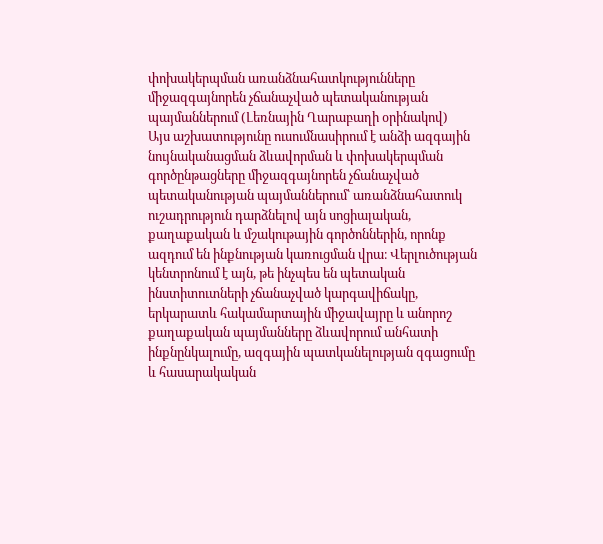փոխակերպման առանձնահատկությունները միջազգայնորեն չճանաչված պետականության պայմաններում (Լեռնային Ղարաբաղի օրինակով)
Այս աշխատությունը ուսումնասիրում է անձի ազգային նույնականացման ձևավորման և փոխակերպման գործընթացները միջազգայնորեն չճանաչված պետականության պայմաններում՝ առանձնահատուկ ուշադրություն դարձնելով այն սոցիալական, քաղաքական և մշակութային գործոններին, որոնք ազդում են ինքնության կառուցման վրա։ Վերլուծության կենտրոնում է այն, թե ինչպես են պետական ինստիտուտների չճանաչված կարգավիճակը, երկարատև հակամարտային միջավայրը և անորոշ քաղաքական պայմանները ձևավորում անհատի ինքնընկալումը, ազգային պատկանելության զգացումը և հասարակական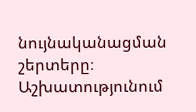նույնականացման շերտերը։ Աշխատությունում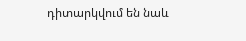դիտարկվում են նաև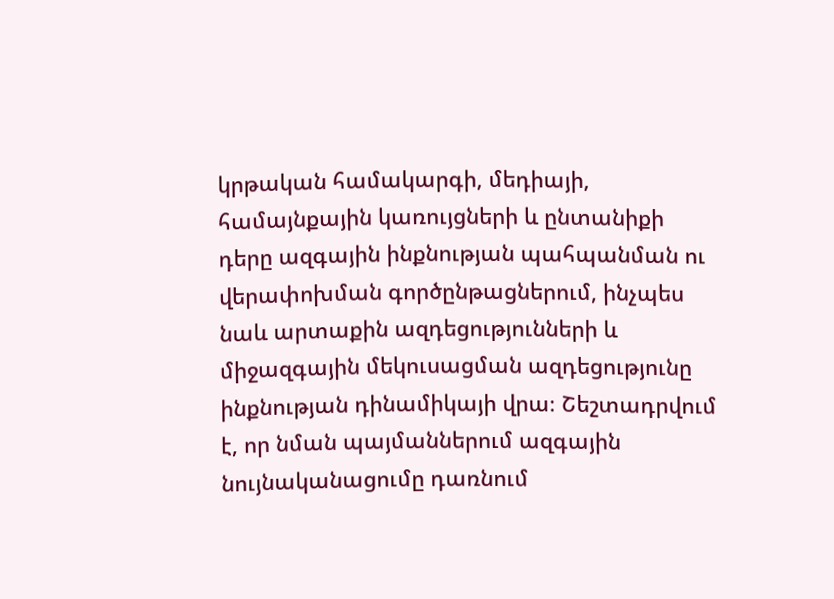կրթական համակարգի, մեդիայի, համայնքային կառույցների և ընտանիքի դերը ազգային ինքնության պահպանման ու վերափոխման գործընթացներում, ինչպես նաև արտաքին ազդեցությունների և միջազգային մեկուսացման ազդեցությունը ինքնության դինամիկայի վրա։ Շեշտադրվում է, որ նման պայմաններում ազգային նույնականացումը դառնում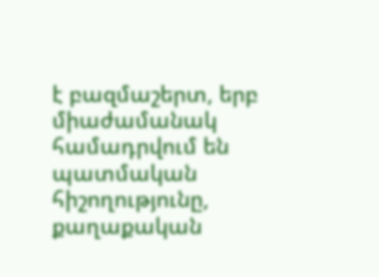է բազմաշերտ, երբ միաժամանակ համադրվում են պատմական հիշողությունը, քաղաքական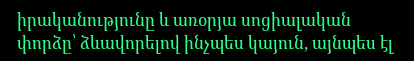իրականությունը և առօրյա սոցիալական փորձը՝ ձևավորելով ինչպես կայուն, այնպես էլ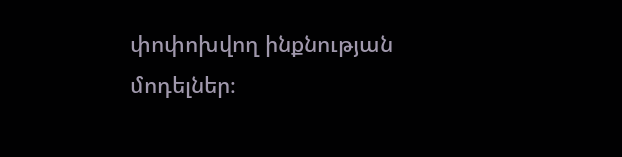փոփոխվող ինքնության մոդելներ։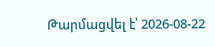Թարմացվել է՝ 2026-08-22